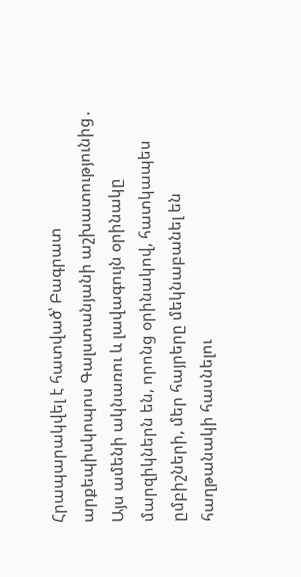Հրապարակվել է հատված՝ Բագրատ արքեպիսկոպոս Գալստանյանի աշխատությունից․
Այս ամենի ակնառու և լավագույն օրինակը մարզիկներն են, որոնց օրինակով, հատկապես ըմբիշների, մեր հայրերը մեկնաբանել են հաղթանակի հասնելու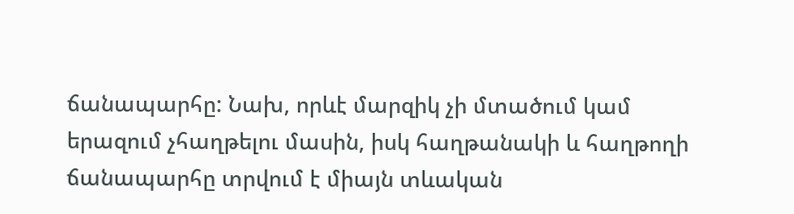ճանապարհը: Նախ, որևէ մարզիկ չի մտածում կամ երազում չհաղթելու մասին, իսկ հաղթանակի և հաղթողի ճանապարհը տրվում է միայն տևական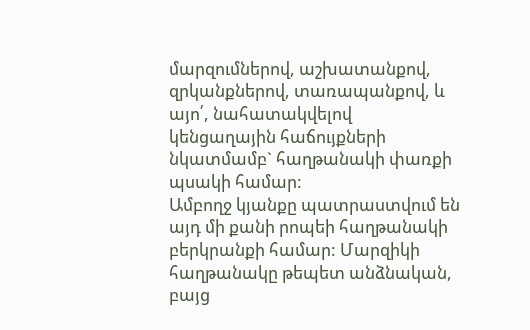մարզումներով, աշխատանքով, զրկանքներով, տառապանքով, և այո՛, նահատակվելով կենցաղային հաճույքների նկատմամբ` հաղթանակի փառքի պսակի համար:
Ամբողջ կյանքը պատրաստվում են այդ մի քանի րոպեի հաղթանակի բերկրանքի համար: Մարզիկի հաղթանակը թեպետ անձնական, բայց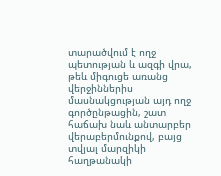տարածվում է ողջ պետության և ազգի վրա, թեև միգուցե առանց վերջիններիս մասնակցության այդ ողջ գործընթացին, շատ հաճախ նաև անտարբեր վերաբերմունքով, բայց տվյալ մարզիկի հաղթանակի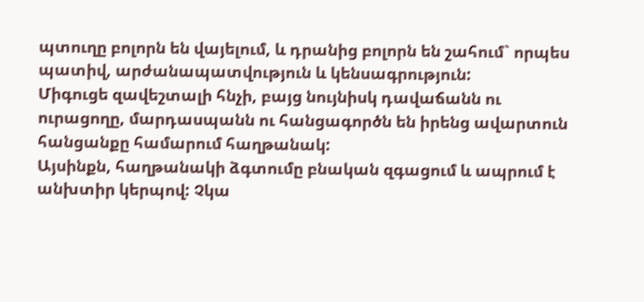պտուղը բոլորն են վայելում, և դրանից բոլորն են շահում` որպես պատիվ, արժանապատվություն և կենսագրություն:
Միգուցե զավեշտալի հնչի, բայց նույնիսկ դավաճանն ու ուրացողը, մարդասպանն ու հանցագործն են իրենց ավարտուն հանցանքը համարում հաղթանակ:
Այսինքն, հաղթանակի ձգտումը բնական զգացում և ապրում է անխտիր կերպով: Չկա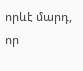որևէ մարդ, որ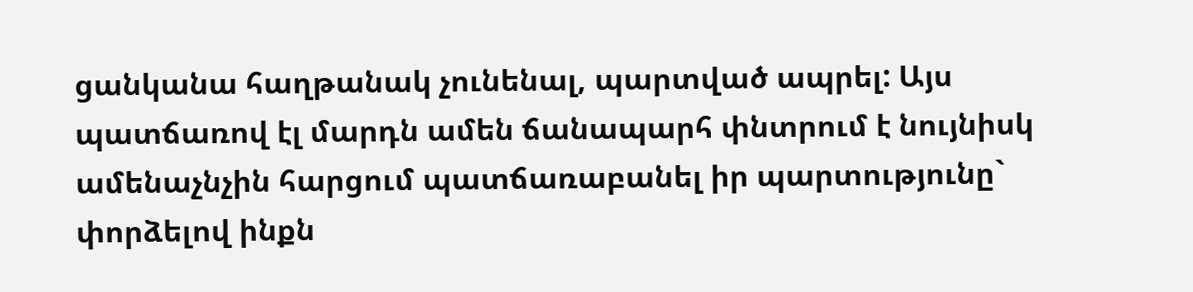ցանկանա հաղթանակ չունենալ, պարտված ապրել: Այս պատճառով էլ մարդն ամեն ճանապարհ փնտրում է նույնիսկ ամենաչնչին հարցում պատճառաբանել իր պարտությունը` փորձելով ինքն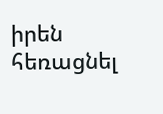իրեն հեռացնել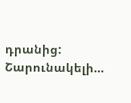դրանից:
Շարունակելի…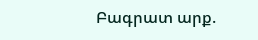Բագրատ արք.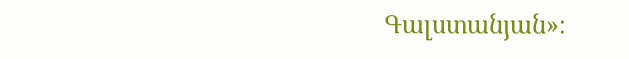Գալստանյան»։